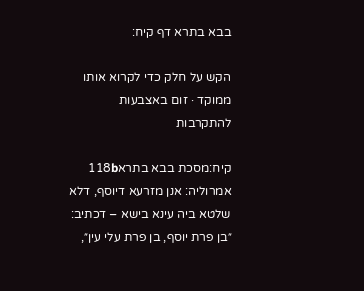בבא בתרא דף קיח:

הקש על חלק כדי לקרוא אותו ממוקד · זום באצבעות להתקרבות

קיח:מסכת בבא בתרא118b
אמרוליה: אנן מזרעא דיוסף, דלא שלטא ביה עינא בישא – דכתיב: ״בן פרת יוסף, בן פרת עלי עין״,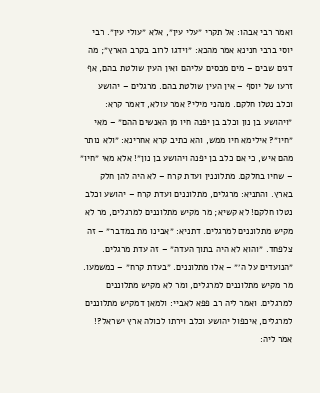ואמר רבי אבהו: אל תקרי ״עלי עין״, אלא ״עולי עין״. רבי יוסי ברבי חנינא אמר מהכא: ״וידגו לרוב בקרב הארץ״; מה דגים שבים – מים מכסים עליהם ואין העין שולטת בהם, אף זרעו של יוסף – אין העין שולטת בהם. מרגלים – יהושע וכלב נטלו חלקם. מנהני מילי? אמר עולא, דאמר קרא: ״ויהושע בן נון וכלב בן יפנה חיו מן האנשים ההם״ – מאי ״חיו״? אילימא חיו ממש, והא כתיב קרא אחרינא: ״ולא נותר מהם איש, כי אם כלב בן יפנה ויהושע בן נון״! אלא מאי ״חיו״ – שחיו בחלקם. מתלוננין ועדת קרח – לא היה להן חלק בארץ. והתניא: מרגלים, מתלוננים ועדת קרח – יהושע וכלב נטלו חלקם! לא קשיא; מר מקיש מתלוננים למרגלים, מר לא מקיש מתלוננים למרגלים. דתניא: ״אבינו מת במדבר״ – זה צלפחד. ״והוא לא היה בתוך העדה״ – זה עדת מרגלים. ״הנועדים על ה׳״ – אלו מתלוננים. ״בעדת קרח״ – כמשמעו. מר מקיש מתלוננים למרגלים, ומר לא מקיש מתלוננים למרגלים. ואמר ליה רב פפא לאביי: ולמאן דמקיש מתלוננים למרגלים, איכפול יהושע וכלב וירתו לכולה ארץ ישראל?! אמר ליה: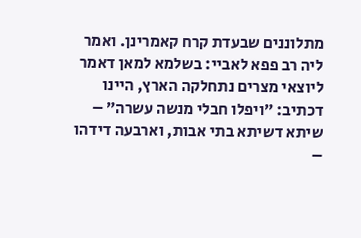מתלוננים שבעדת קרח קאמרינן. ואמר ליה רב פפא לאביי: בשלמא למאן דאמר ליוצאי מצרים נתחלקה הארץ, היינו דכתיב: ״ויפלו חבלי מנשה עשרה״ – שיתא דשיתא בתי אבות, וארבעה דידהו –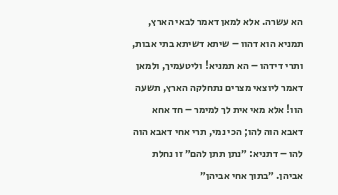הא עשרה. אלא למאן דאמר לבאי הארץ, תמניא הוא דהוו – שיתא דשיתא בתי אבות, ותרי דידהו – הא תמניא! וליטעמיך, ולמאן דאמר ליוצאי מצרים נתחלקה הארץ, תשעה הוו! אלא מאי אית לך למימר – חד אחא דאבא הוה להו; הכי נמי, תרי אחי דאבא הוה להו – דתניא: ״נתן תתן להם״ זו נחלת אביהן. ״בתוך אחי אביהן״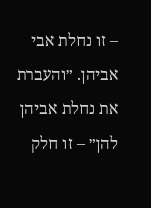– זו נחלת אבי אביהן. ״והעברת את נחלת אביהן להן״ – זו חלק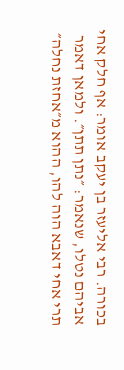בכורה. רבי אליעזר בן יעקב אומר: אף חלק אחי אביהם נטלו, שנאמר: ״נתן תתן״. ולמאן דאמר תרי אחי דאבא הוה להו, ההוא מ״אחזת נחלה״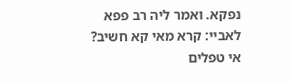נפקא. ואמר ליה רב פפא לאביי: קרא מאי קא חשיב? אי טפלים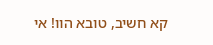קא חשיב, טובא הוו! אי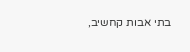בתי אבות קחשיב,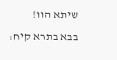שיתא הוו!
בבא בתרא קיח: